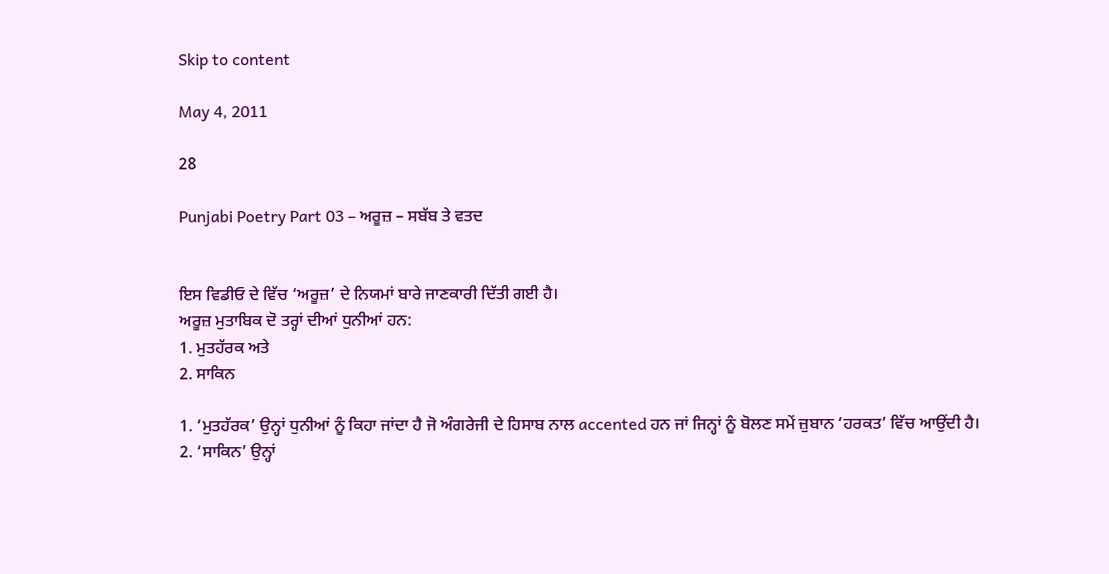Skip to content

May 4, 2011

28

Punjabi Poetry Part 03 – ਅਰੂਜ਼ – ਸਬੱਬ ਤੇ ਵਤਦ


ਇਸ ਵਿਡੀਓ ਦੇ ਵਿੱਚ ‘ਅਰੂਜ਼’ ਦੇ ਨਿਯਮਾਂ ਬਾਰੇ ਜਾਣਕਾਰੀ ਦਿੱਤੀ ਗਈ ਹੈ।
ਅਰੂਜ਼ ਮੁਤਾਬਿਕ ਦੋ ਤਰ੍ਹਾਂ ਦੀਆਂ ਧੁਨੀਆਂ ਹਨ:
1. ਮੁਤਹੱਰਕ ਅਤੇ
2. ਸਾਕਿਨ

1. ‘ਮੁਤਹੱਰਕ’ ਉਨ੍ਹਾਂ ਧੁਨੀਆਂ ਨੂੰ ਕਿਹਾ ਜਾਂਦਾ ਹੈ ਜੋ ਅੰਗਰੇਜੀ ਦੇ ਹਿਸਾਬ ਨਾਲ accented ਹਨ ਜਾਂ ਜਿਨ੍ਹਾਂ ਨੂੰ ਬੋਲਣ ਸਮੇਂ ਜ਼ੁਬਾਨ ‘ਹਰਕਤ’ ਵਿੱਚ ਆਉਂਦੀ ਹੈ।
2. ‘ਸਾਕਿਨ’ ਉਨ੍ਹਾਂ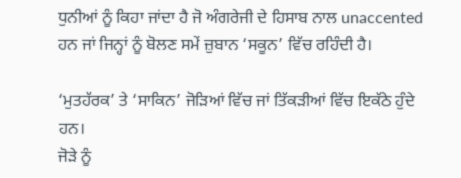ਧੁਨੀਆਂ ਨੂੰ ਕਿਹਾ ਜਾਂਦਾ ਹੈ ਜੋ ਅੰਗਰੇਜੀ ਦੇ ਹਿਸਾਬ ਨਾਲ unaccented ਹਨ ਜਾਂ ਜਿਨ੍ਹਾਂ ਨੂੰ ਬੋਲਣ ਸਮੇਂ ਜ਼ੁਬਾਨ ‘ਸਕੂਨ’ ਵਿੱਚ ਰਹਿੰਦੀ ਹੈ।

‘ਮੁਤਹੱਰਕ’ ਤੇ ‘ਸਾਕਿਨ’ ਜੋੜਿਆਂ ਵਿੱਚ ਜਾਂ ਤਿੱਕੜੀਆਂ ਵਿੱਚ ਇਕੱਠੇ ਹੁੰਦੇ ਹਨ।
ਜੋੜੇ ਨੂੰ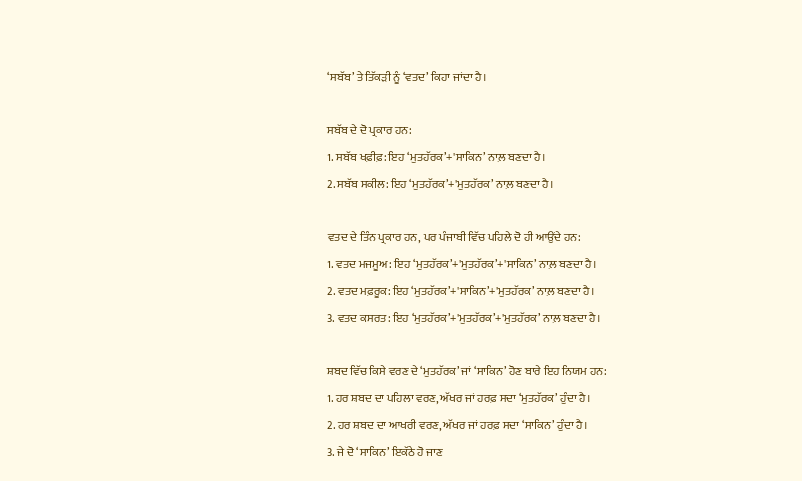‘ਸਬੱਬ’ ਤੇ ਤਿੱਕੜੀ ਨੂੰ ‘ਵਤਦ’ ਕਿਹਾ ਜਾਂਦਾ ਹੈ।

ਸਬੱਬ ਦੇ ਦੋ ਪ੍ਰਕਾਰ ਹਨ:
1. ਸਬੱਬ ਖਫ਼ੀਫ਼: ਇਹ ‘ਮੁਤਹੱਰਕ’+'ਸਾਕਿਨ’ ਨਾਲ਼ ਬਣਦਾ ਹੈ।
2. ਸਬੱਬ ਸਕੀਲ: ਇਹ ‘ਮੁਤਹੱਰਕ’+'ਮੁਤਹੱਰਕ’ ਨਾਲ਼ ਬਣਦਾ ਹੈ।

ਵਤਦ ਦੇ ਤਿੰਨ ਪ੍ਰਕਾਰ ਹਨ, ਪਰ ਪੰਜਾਬੀ ਵਿੱਚ ਪਹਿਲੇ ਦੋ ਹੀ ਆਉਂਦੇ ਹਨ:
1. ਵਤਦ ਮਜਮੂਅ: ਇਹ ‘ਮੁਤਹੱਰਕ’+'ਮੁਤਹੱਰਕ’+'ਸਾਕਿਨ’ ਨਾਲ਼ ਬਣਦਾ ਹੈ।
2. ਵਤਦ ਮਫ਼ਰੂਕ: ਇਹ ‘ਮੁਤਹੱਰਕ’+'ਸਾਕਿਨ’+'ਮੁਤਹੱਰਕ’ ਨਾਲ਼ ਬਣਦਾ ਹੈ।
3. ਵਤਦ ਕਸਰਤ: ਇਹ ‘ਮੁਤਹੱਰਕ’+'ਮੁਤਹੱਰਕ’+'ਮੁਤਹੱਰਕ’ ਨਾਲ਼ ਬਣਦਾ ਹੈ।

ਸ਼ਬਦ ਵਿੱਚ ਕਿਸੇ ਵਰਣ ਦੇ ‘ਮੁਤਹੱਰਕ’ ਜਾਂ ‘ਸਾਕਿਨ’ ਹੋਣ ਬਾਰੇ ਇਹ ਨਿਯਮ ਹਨ:
1. ਹਰ ਸ਼ਬਦ ਦਾ ਪਹਿਲਾ ਵਰਣ, ਅੱਖਰ ਜਾਂ ਹਰਫ਼ ਸਦਾ ‘ਮੁਤਹੱਰਕ’ ਹੁੰਦਾ ਹੈ।
2. ਹਰ ਸ਼ਬਦ ਦਾ ਆਖਰੀ ਵਰਣ, ਅੱਖਰ ਜਾਂ ਹਰਫ਼ ਸਦਾ ‘ਸਾਕਿਨ’ ਹੁੰਦਾ ਹੈ।
3. ਜੇ ਦੋ ‘ਸਾਕਿਨ’ ਇਕੱਠੇ ਹੋ ਜਾਣ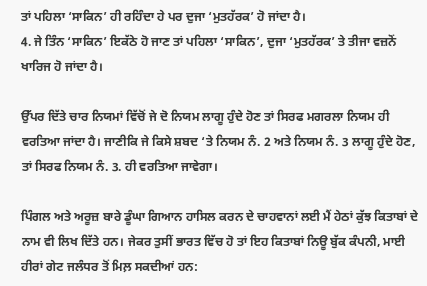ਤਾਂ ਪਹਿਲਾ ‘ਸਾਕਿਨ’ ਹੀ ਰਹਿੰਦਾ ਹੇ ਪਰ ਦੁਜਾ ‘ਮੁਤਹੱਰਕ’ ਹੋ ਜਾਂਦਾ ਹੈ।
4. ਜੇ ਤਿੰਨ ‘ਸਾਕਿਨ’ ਇਕੱਠੇ ਹੋ ਜਾਣ ਤਾਂ ਪਹਿਲਾ ‘ਸਾਕਿਨ’, ਦੁਜਾ ‘ਮੁਤਹੱਰਕ’ ਤੇ ਤੀਜਾ ਵਜ਼ਨੋਂ ਖਾਰਿਜ ਹੋ ਜਾਂਦਾ ਹੈ।

ਉੱਪਰ ਦਿੱਤੇ ਚਾਰ ਨਿਯਮਾਂ ਵਿੱਚੋਂ ਜੇ ਦੋ ਨਿਯਮ ਲਾਗੂ ਹੁੰਦੇ ਹੋਣ ਤਾਂ ਸਿਰਫ ਮਗਰਲਾ ਨਿਯਮ ਹੀ ਵਰਤਿਆ ਜਾਂਦਾ ਹੈ। ਜਾਣੀਕਿ ਜੇ ਕਿਸੇ ਸ਼ਬਦ ‘ਤੇ ਨਿਯਮ ਨੰ. 2 ਅਤੇ ਨਿਯਮ ਨੰ. 3 ਲਾਗੂ ਹੁੰਦੇ ਹੋਣ, ਤਾਂ ਸਿਰਫ ਨਿਯਮ ਨੰ. 3. ਹੀ ਵਰਤਿਆ ਜਾਵੇਗਾ।

ਪਿੰਗਲ ਅਤੇ ਅਰੂਜ਼ ਬਾਰੇ ਡੂੰਘਾ ਗਿਆਨ ਹਾਸਿਲ ਕਰਨ ਦੇ ਚਾਹਵਾਨਾਂ ਲਈ ਮੈਂ ਹੇਠਾਂ ਕੁੱਝ ਕਿਤਾਬਾਂ ਦੇ ਨਾਮ ਵੀ ਲਿਖ ਦਿੱਤੇ ਹਨ। ਜੇਕਰ ਤੁਸੀਂ ਭਾਰਤ ਵਿੱਚ ਹੋ ਤਾਂ ਇਹ ਕਿਤਾਬਾਂ ਨਿਊ ਬੁੱਕ ਕੰਪਨੀ, ਮਾਈ ਹੀਰਾਂ ਗੇਟ ਜਲੰਧਰ ਤੋਂ ਮਿਲ਼ ਸਕਦੀਆਂ ਹਨ: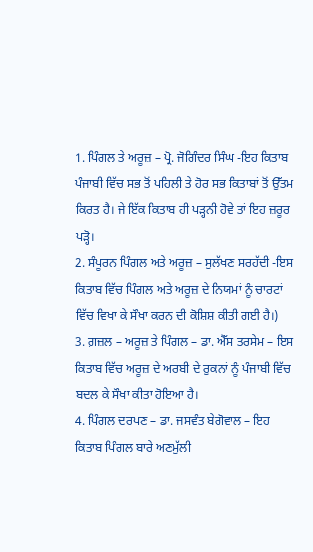1. ਪਿੰਗਲ ਤੇ ਅਰੂਜ਼ – ਪ੍ਰੋ. ਜੋਗਿੰਦਰ ਸਿੰਘ -ਇਹ ਕਿਤਾਬ ਪੰਜਾਬੀ ਵਿੱਚ ਸਭ ਤੋਂ ਪਹਿਲੀ ਤੇ ਹੋਰ ਸਭ ਕਿਤਾਬਾਂ ਤੋਂ ਉੱਤਮ ਕਿਰਤ ਹੈ। ਜੇ ਇੱਕ ਕਿਤਾਬ ਹੀ ਪੜ੍ਹਨੀ ਹੋਵੇ ਤਾਂ ਇਹ ਜ਼ਰੂਰ ਪੜ੍ਹੋ।
2. ਸੰਪੂਰਨ ਪਿੰਗਲ ਅਤੇ ਅਰੂਜ਼ – ਸੁਲੱਖਣ ਸਰਹੱਦੀ -ਇਸ ਕਿਤਾਬ ਵਿੱਚ ਪਿੰਗਲ ਅਤੇ ਅਰੂਜ਼ ਦੇ ਨਿਯਮਾਂ ਨੂੰ ਚਾਰਟਾਂ ਵਿੱਚ ਵਿਖਾ ਕੇ ਸੌਖਾ ਕਰਨ ਦੀ ਕੋਸ਼ਿਸ਼ ਕੀਤੀ ਗਈ ਹੈ।)
3. ਗ਼ਜ਼ਲ – ਅਰੂਜ਼ ਤੇ ਪਿੰਗਲ – ਡਾ. ਐੱਸ ਤਰਸੇਮ – ਇਸ ਕਿਤਾਬ ਵਿੱਚ ਅਰੂਜ਼ ਦੇ ਅਰਬੀ ਦੇ ਰੁਕਨਾਂ ਨੂੰ ਪੰਜਾਬੀ ਵਿੱਚ ਬਦਲ ਕੇ ਸੌਖਾ ਕੀਤਾ ਹੋਇਆ ਹੈ।
4. ਪਿੰਗਲ ਦਰਪਣ – ਡਾ. ਜਸਵੰਤ ਬੇਗੋਵਾਲ – ਇਹ ਕਿਤਾਬ ਪਿੰਗਲ ਬਾਰੇ ਅਣਮੁੱਲੀ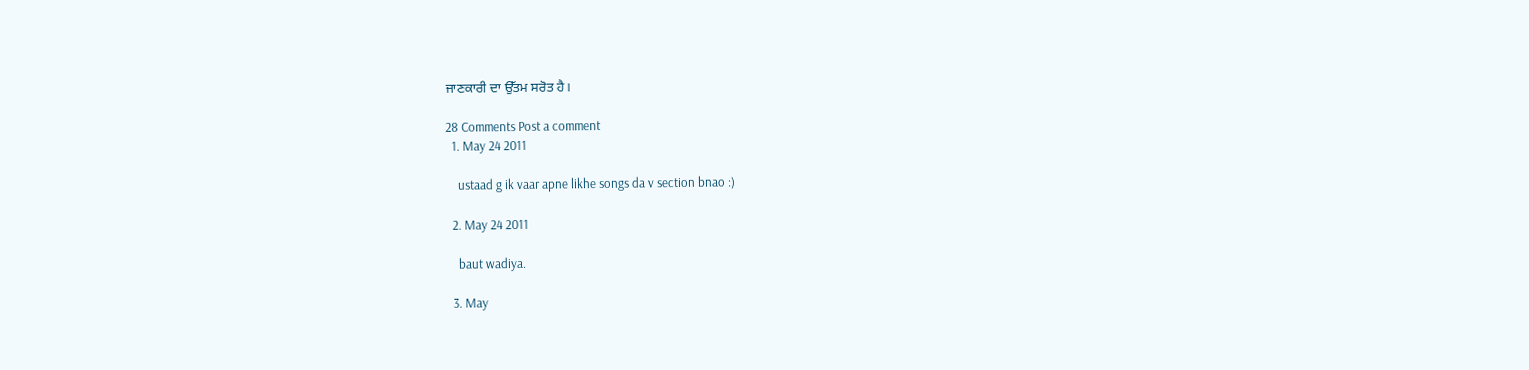ਜਾਣਕਾਰੀ ਦਾ ਉੱਤਮ ਸਰੋਤ ਹੈ।

28 Comments Post a comment
  1. May 24 2011

    ustaad g ik vaar apne likhe songs da v section bnao :)

  2. May 24 2011

    baut wadiya.

  3. May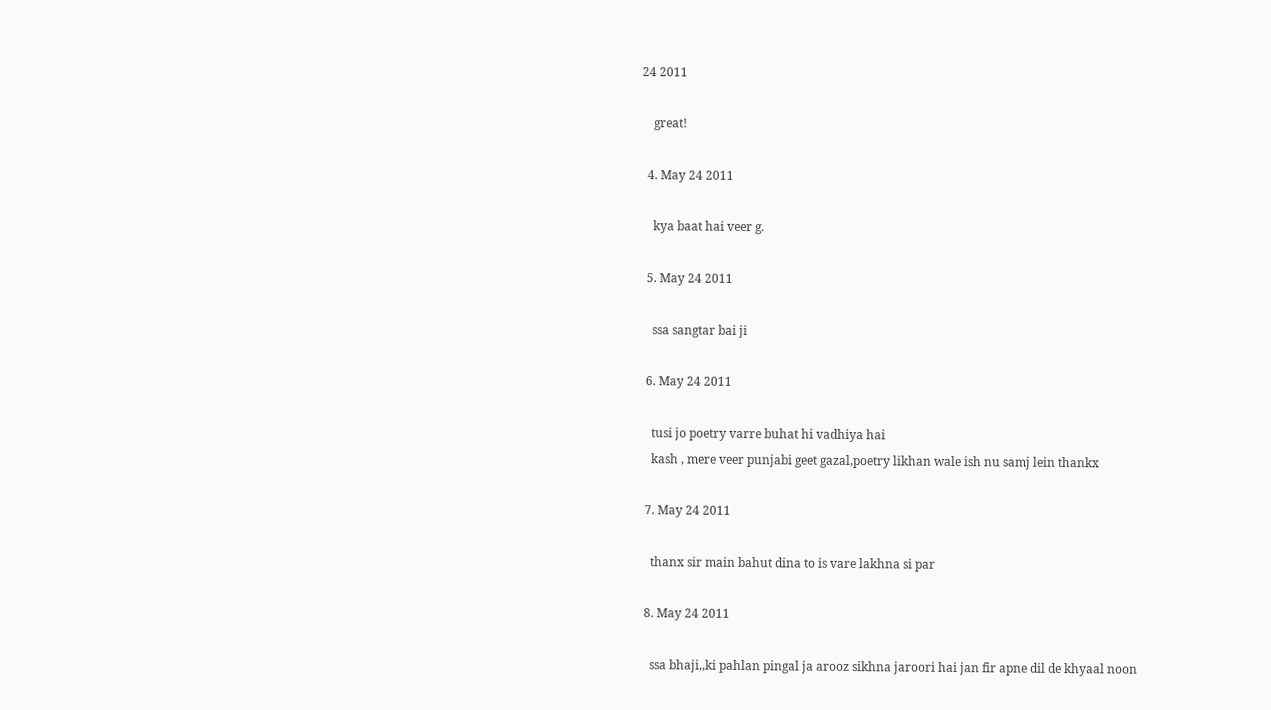24 2011

    great!

  4. May 24 2011

    kya baat hai veer g.

  5. May 24 2011

    ssa sangtar bai ji

  6. May 24 2011

    tusi jo poetry varre buhat hi vadhiya hai
    kash , mere veer punjabi geet gazal,poetry likhan wale ish nu samj lein thankx

  7. May 24 2011

    thanx sir main bahut dina to is vare lakhna si par

  8. May 24 2011

    ssa bhaji,,ki pahlan pingal ja arooz sikhna jaroori hai jan fir apne dil de khyaal noon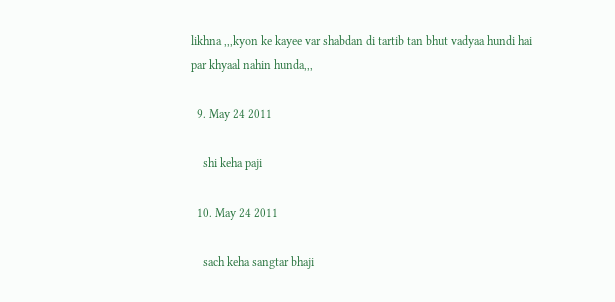likhna ,,,kyon ke kayee var shabdan di tartib tan bhut vadyaa hundi hai par khyaal nahin hunda,,,

  9. May 24 2011

    shi keha paji

  10. May 24 2011

    sach keha sangtar bhaji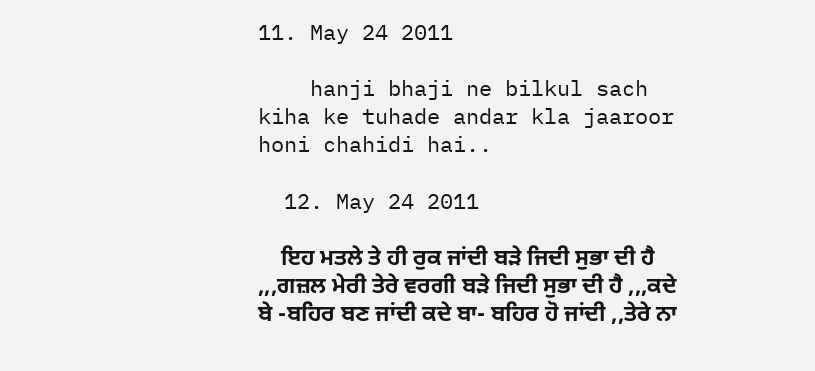11. May 24 2011

    hanji bhaji ne bilkul sach kiha ke tuhade andar kla jaaroor honi chahidi hai..

  12. May 24 2011

    ਇਹ ਮਤਲੇ ਤੇ ਹੀ ਰੁਕ ਜਾਂਦੀ ਬੜੇ ਜਿਦੀ ਸੁਭਾ ਦੀ ਹੈ ,,,ਗਜ਼ਲ ਮੇਰੀ ਤੇਰੇ ਵਰਗੀ ਬੜੇ ਜਿਦੀ ਸੁਭਾ ਦੀ ਹੈ ,,,ਕਦੇ ਬੇ -ਬਹਿਰ ਬਣ ਜਾਂਦੀ ਕਦੇ ਬਾ- ਬਹਿਰ ਹੋ ਜਾਂਦੀ ,,ਤੇਰੇ ਨਾ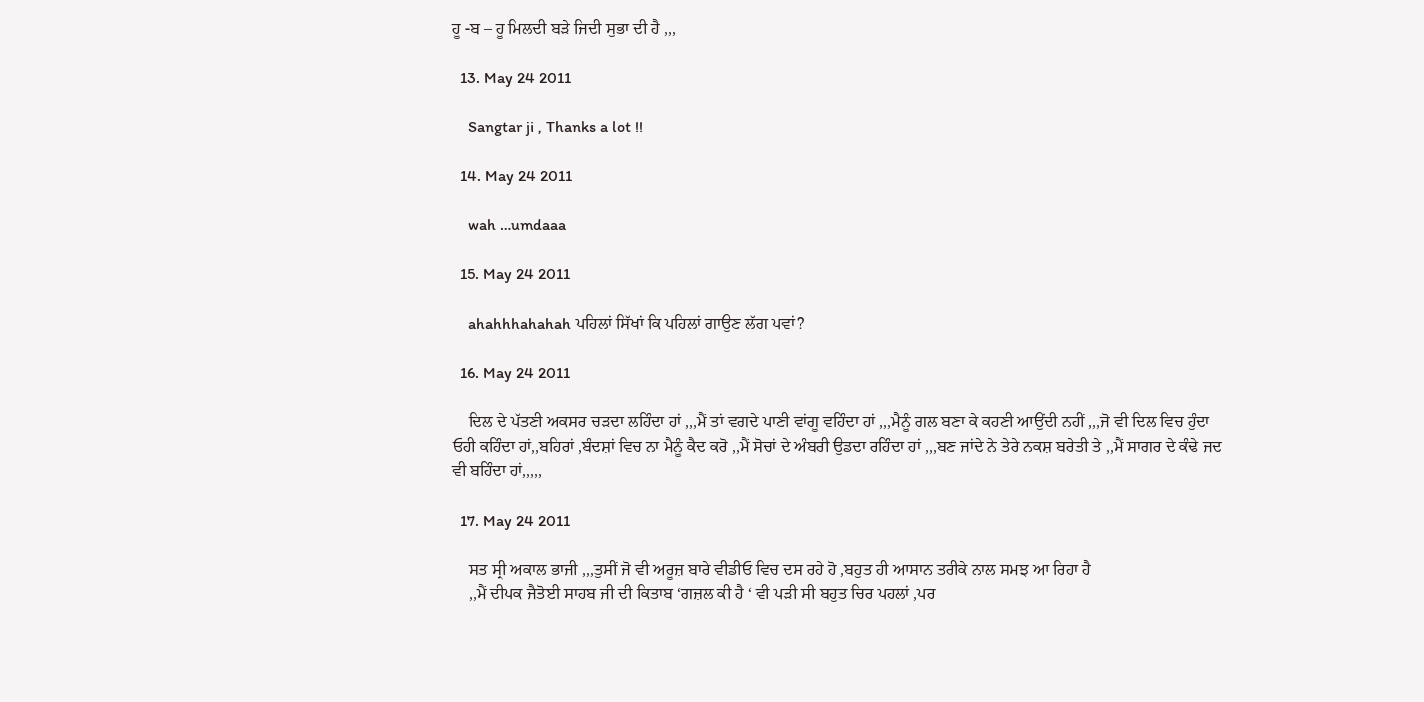ਹੂ -ਬ – ਹੂ ਮਿਲਦੀ ਬੜੇ ਜਿਦੀ ਸੁਭਾ ਦੀ ਹੈ ,,,

  13. May 24 2011

    Sangtar ji , Thanks a lot !!

  14. May 24 2011

    wah …umdaaa

  15. May 24 2011

    ahahhhahahah ਪਹਿਲਾਂ ਸਿੱਖਾਂ ਕਿ ਪਹਿਲਾਂ ਗਾਉਣ ਲੱਗ ਪਵਾਂ?

  16. May 24 2011

    ਦਿਲ ਦੇ ਪੱਤਣੀ ਅਕਸਰ ਚੜਦਾ ਲਹਿੰਦਾ ਹਾਂ ,,,ਮੈਂ ਤਾਂ ਵਗਦੇ ਪਾਣੀ ਵਾਂਗੂ ਵਹਿੰਦਾ ਹਾਂ ,,,ਮੈਨੂੰ ਗਲ ਬਣਾ ਕੇ ਕਹਣੀ ਆਉਂਦੀ ਨਹੀਂ ,,,ਜੋ ਵੀ ਦਿਲ ਵਿਚ ਹੁੰਦਾ ਓਹੀ ਕਹਿੰਦਾ ਹਾਂ,,ਬਹਿਰਾਂ ,ਬੰਦਸ਼ਾਂ ਵਿਚ ਨਾ ਮੈਨੂੰ ਕੈਦ ਕਰੋ ,,ਮੈਂ ਸੋਚਾਂ ਦੇ ਅੰਬਰੀ ਉਡਦਾ ਰਹਿੰਦਾ ਹਾਂ ,,,ਬਣ ਜਾਂਦੇ ਨੇ ਤੇਰੇ ਨਕਸ਼ ਬਰੇਤੀ ਤੇ ,,ਮੈਂ ਸਾਗਰ ਦੇ ਕੰਢੇ ਜਦ ਵੀ ਬਹਿੰਦਾ ਹਾਂ,,,,,

  17. May 24 2011

    ਸਤ ਸ੍ਰੀ ਅਕਾਲ ਭਾਜੀ ,,,ਤੁਸੀਂ ਜੋ ਵੀ ਅਰੂਜ਼ ਬਾਰੇ ਵੀਡੀਓ ਵਿਚ ਦਸ ਰਹੇ ਹੋ ,ਬਹੁਤ ਹੀ ਆਸਾਨ ਤਰੀਕੇ ਨਾਲ ਸਮਝ ਆ ਰਿਹਾ ਹੈ
    ,,ਮੈਂ ਦੀਪਕ ਜੈਤੋਈ ਸਾਹਬ ਜੀ ਦੀ ਕਿਤਾਬ ‘ਗਜ਼ਲ ਕੀ ਹੈ ‘ ਵੀ ਪੜੀ ਸੀ ਬਹੁਤ ਚਿਰ ਪਹਲਾਂ ,ਪਰ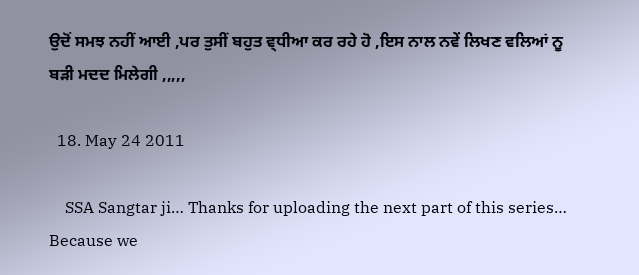ਉਦੋਂ ਸਮਝ ਨਹੀਂ ਆਈ ,ਪਰ ਤੁਸੀਂ ਬਹੁਤ ਵ੍ਧੀਆ ਕਰ ਰਹੇ ਹੋ ,ਇਸ ਨਾਲ ਨਵੇਂ ਲਿਖਣ ਵਲਿਆਂ ਨੂ ਬੜੀ ਮਦਦ ਮਿਲੇਗੀ ,,,,,

  18. May 24 2011

    SSA Sangtar ji… Thanks for uploading the next part of this series… Because we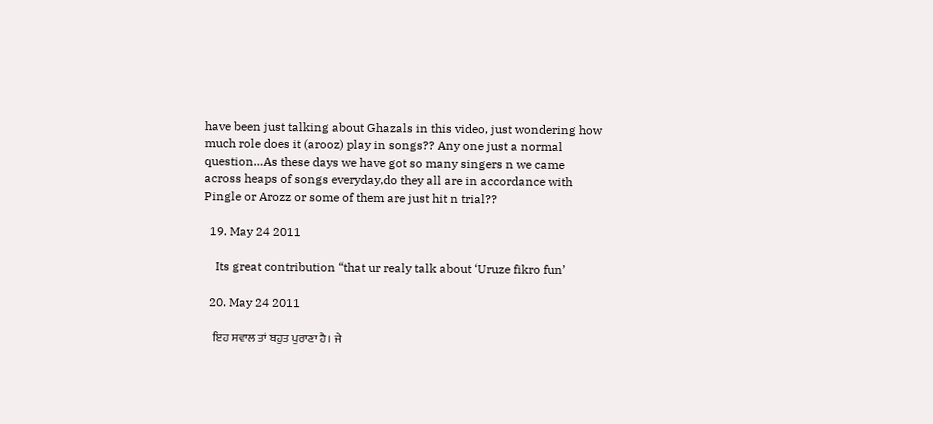have been just talking about Ghazals in this video, just wondering how much role does it (arooz) play in songs?? Any one just a normal question…As these days we have got so many singers n we came across heaps of songs everyday,do they all are in accordance with Pingle or Arozz or some of them are just hit n trial??

  19. May 24 2011

    Its great contribution “that ur realy talk about ‘Uruze fikro fun’

  20. May 24 2011

    ਇਹ ਸਵਾਲ ਤਾਂ ਬਹੁਤ ਪੁਰਾਣਾ ਹੈ। ਜੇ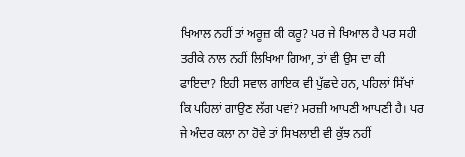ਖਿਆਲ ਨਹੀਂ ਤਾਂ ਅਰੂਜ਼ ਕੀ ਕਰੂ? ਪਰ ਜੇ ਖਿਆਲ ਹੈ ਪਰ ਸਹੀ ਤਰੀਕੇ ਨਾਲ ਨਹੀਂ ਲਿਖਿਆ ਗਿਆ, ਤਾਂ ਵੀ ਉਸ ਦਾ ਕੀ ਫਾਇਦਾ? ਇਹੀ ਸਵਾਲ ਗਾਇਕ ਵੀ ਪੁੱਛਦੇ ਹਨ, ਪਹਿਲਾਂ ਸਿੱਖਾਂ ਕਿ ਪਹਿਲਾਂ ਗਾਉਣ ਲੱਗ ਪਵਾਂ? ਮਰਜ਼ੀ ਆਪਣੀ ਆਪਣੀ ਹੈ। ਪਰ ਜੇ ਅੰਦਰ ਕਲਾ ਨਾ ਹੋਵੇ ਤਾਂ ਸਿਖਲਾਈ ਵੀ ਕੁੱਝ ਨਹੀਂ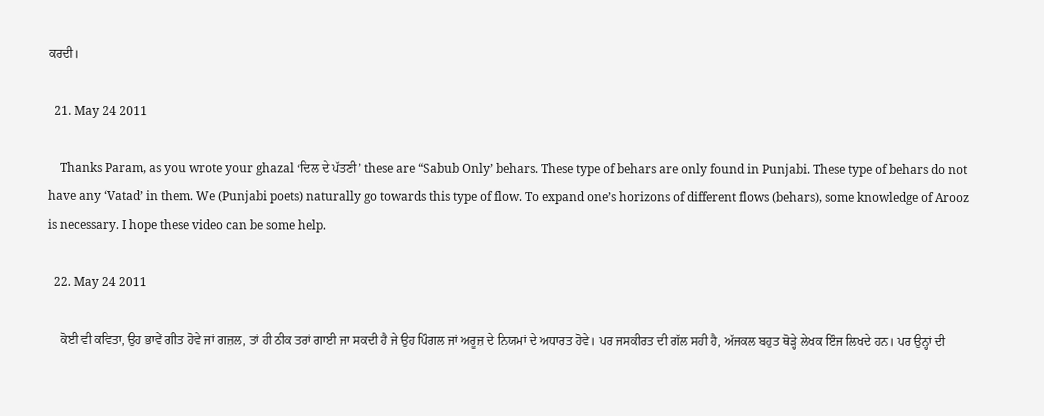ਕਰਦੀ।

  21. May 24 2011

    Thanks Param, as you wrote your ghazal ‘ਦਿਲ ਦੇ ਪੱਤਣੀ’ these are “Sabub Only’ behars. These type of behars are only found in Punjabi. These type of behars do not have any ‘Vatad’ in them. We (Punjabi poets) naturally go towards this type of flow. To expand one’s horizons of different flows (behars), some knowledge of Arooz is necessary. I hope these video can be some help.

  22. May 24 2011

    ਕੋਈ ਵੀ ਕਵਿਤਾ, ਉਹ ਭਾਵੇਂ ਗੀਤ ਹੋਵੇ ਜਾਂ ਗਜ਼ਲ, ਤਾਂ ਹੀ ਠੀਕ ਤਰਾਂ ਗਾਈ ਜਾ ਸਕਦੀ ਹੈ ਜੇ ਉਹ ਪਿੰਗਲ ਜਾਂ ਅਰੂਜ਼ ਦੇ ਨਿਯਮਾਂ ਦੇ ਅਧਾਰਤ ਹੋਵੇ। ਪਰ ਜਸਕੀਰਤ ਦੀ ਗੱਲ ਸਹੀ ਹੈ, ਅੱਜਕਲ ਬਹੁਤ ਥੋੜ੍ਹੇ ਲੇਖਕ ਇੰਜ ਲਿਖਦੇ ਹਨ। ਪਰ ਉਨ੍ਹਾਂ ਦੀ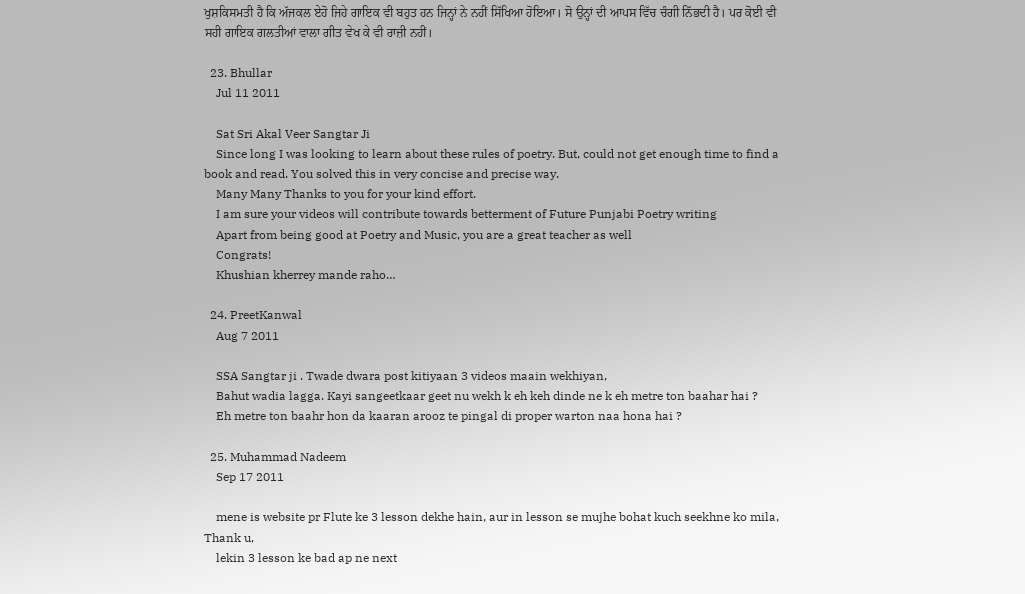ਖੁਸ਼ਕਿਸਮਤੀ ਹੈ ਕਿ ਅੱਜਕਲ ਏਹੋ ਜਿਹੇ ਗਾਇਕ ਵੀ ਬਹੁਤ ਹਨ ਜਿਨ੍ਹਾਂ ਨੇ ਨਹੀਂ ਸਿੱਖਿਆ ਹੋਇਆ। ਸੋ ਉਨ੍ਹਾਂ ਦੀ ਆਪਸ ਵਿੱਚ ਚੰਗੀ ਨਿੱਭਦੀ ਹੈ। ਪਰ ਕੋਈ ਵੀ ਸਹੀ ਗਾਇਕ ਗਲਤੀਆਂ ਵਾਲਾ ਗੀਤ ਵੇਖ ਕੇ ਵੀ ਰਾਜ਼ੀ ਨਹੀਂ।

  23. Bhullar
    Jul 11 2011

    Sat Sri Akal Veer Sangtar Ji
    Since long I was looking to learn about these rules of poetry. But, could not get enough time to find a book and read. You solved this in very concise and precise way.
    Many Many Thanks to you for your kind effort.
    I am sure your videos will contribute towards betterment of Future Punjabi Poetry writing
    Apart from being good at Poetry and Music, you are a great teacher as well
    Congrats!
    Khushian kherrey mande raho…

  24. PreetKanwal
    Aug 7 2011

    SSA Sangtar ji . Twade dwara post kitiyaan 3 videos maain wekhiyan,
    Bahut wadia lagga. Kayi sangeetkaar geet nu wekh k eh keh dinde ne k eh metre ton baahar hai ?
    Eh metre ton baahr hon da kaaran arooz te pingal di proper warton naa hona hai ?

  25. Muhammad Nadeem
    Sep 17 2011

    mene is website pr Flute ke 3 lesson dekhe hain, aur in lesson se mujhe bohat kuch seekhne ko mila, Thank u,
    lekin 3 lesson ke bad ap ne next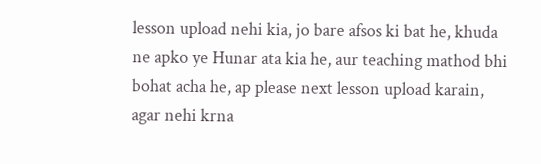lesson upload nehi kia, jo bare afsos ki bat he, khuda ne apko ye Hunar ata kia he, aur teaching mathod bhi bohat acha he, ap please next lesson upload karain, agar nehi krna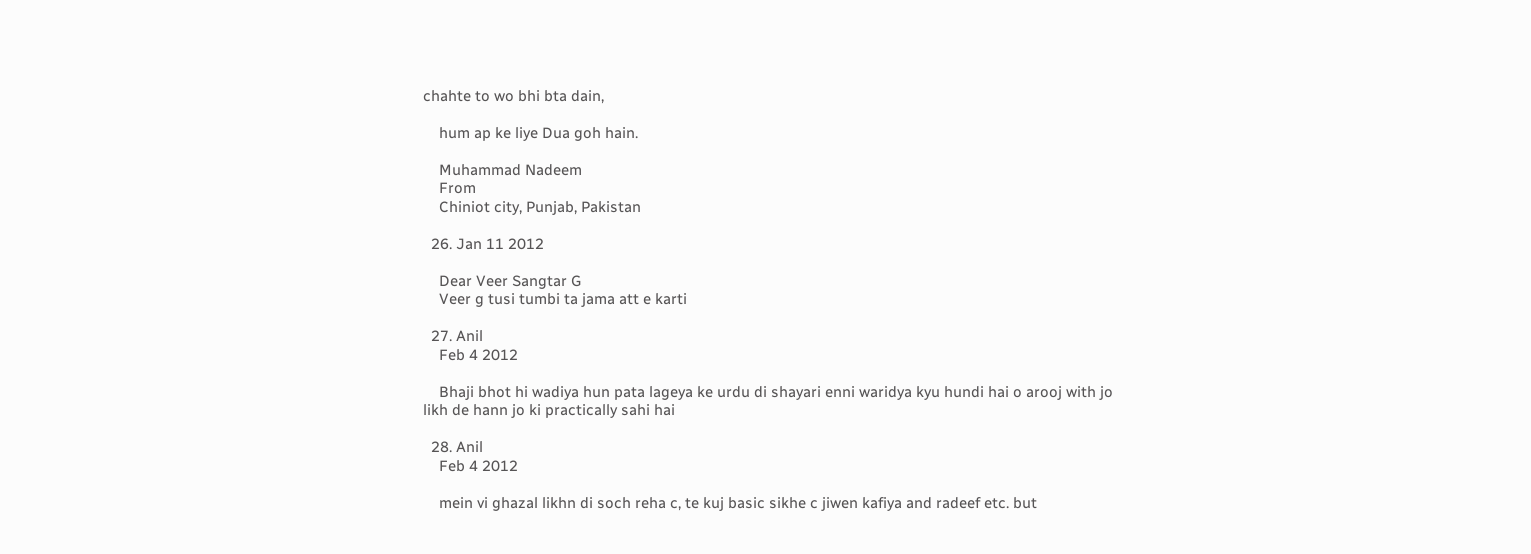chahte to wo bhi bta dain,

    hum ap ke liye Dua goh hain.

    Muhammad Nadeem
    From
    Chiniot city, Punjab, Pakistan

  26. Jan 11 2012

    Dear Veer Sangtar G
    Veer g tusi tumbi ta jama att e karti

  27. Anil
    Feb 4 2012

    Bhaji bhot hi wadiya hun pata lageya ke urdu di shayari enni waridya kyu hundi hai o arooj with jo likh de hann jo ki practically sahi hai

  28. Anil
    Feb 4 2012

    mein vi ghazal likhn di soch reha c, te kuj basic sikhe c jiwen kafiya and radeef etc. but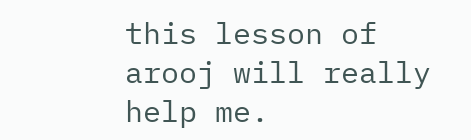this lesson of arooj will really help me.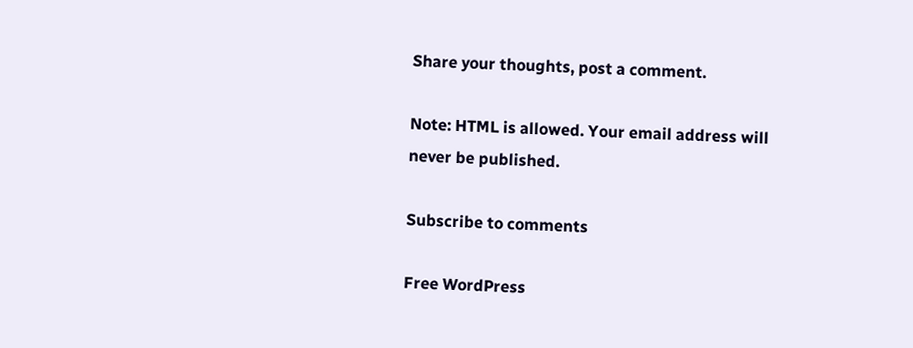Share your thoughts, post a comment.

Note: HTML is allowed. Your email address will never be published.

Subscribe to comments

Free WordPress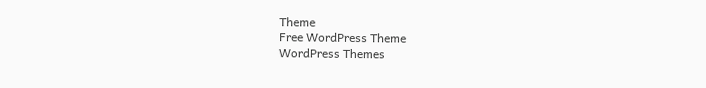Theme
Free WordPress Theme
WordPress Themes